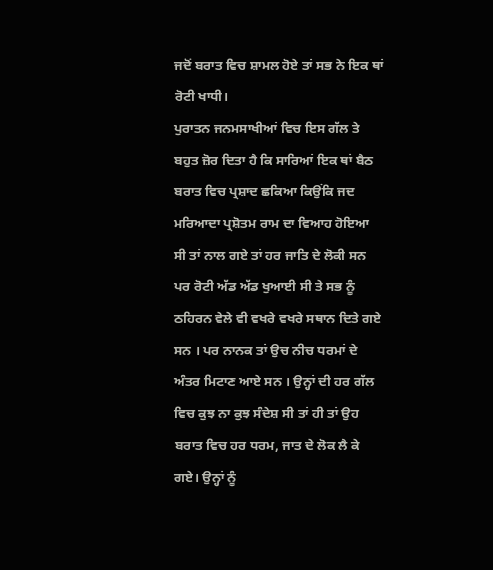ਜਦੋਂ ਬਰਾਤ ਵਿਚ ਸ਼ਾਮਲ ਹੋਏ ਤਾਂ ਸਭ ਨੇ ਇਕ ਥਾਂ ਰੋਟੀ ਖਾਧੀ।
ਪੁਰਾਤਨ ਜਨਮਸਾਖੀਆਂ ਵਿਚ ਇਸ ਗੱਲ ਤੇ ਬਹੁਤ ਜ਼ੋਰ ਦਿਤਾ ਹੈ ਕਿ ਸਾਰਿਆਂ ਇਕ ਥਾਂ ਬੈਠ ਬਰਾਤ ਵਿਚ ਪ੍ਰਸ਼ਾਦ ਛਕਿਆ ਕਿਉਂਕਿ ਜਦ ਮਰਿਆਦਾ ਪ੍ਰਸ਼ੋਤਮ ਰਾਮ ਦਾ ਵਿਆਹ ਹੋਇਆ ਸੀ ਤਾਂ ਨਾਲ ਗਏ ਤਾਂ ਹਰ ਜਾਤਿ ਦੇ ਲੋਕੀ ਸਨ ਪਰ ਰੋਟੀ ਅੱਡ ਅੱਡ ਖੁਆਈ ਸੀ ਤੇ ਸਭ ਨੂੰ ਠਹਿਰਨ ਵੇਲੇ ਵੀ ਵਖਰੇ ਵਖਰੇ ਸਥਾਨ ਦਿਤੇ ਗਏ ਸਨ । ਪਰ ਨਾਨਕ ਤਾਂ ਉਚ ਨੀਚ ਧਰਮਾਂ ਦੇ ਅੰਤਰ ਮਿਟਾਣ ਆਏ ਸਨ । ਉਨ੍ਹਾਂ ਦੀ ਹਰ ਗੱਲ ਵਿਚ ਕੁਝ ਨਾ ਕੁਝ ਸੰਦੇਸ਼ ਸੀ ਤਾਂ ਹੀ ਤਾਂ ਉਹ ਬਰਾਤ ਵਿਚ ਹਰ ਧਰਮ, ਜਾਤ ਦੇ ਲੋਕ ਲੈ ਕੇ ਗਏ। ਉਨ੍ਹਾਂ ਨੂੰ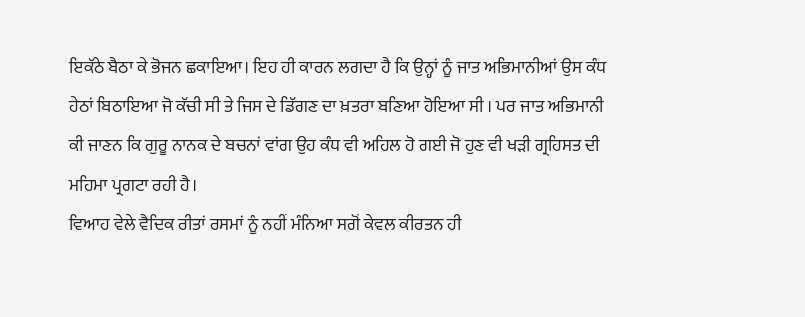ਇਕੱਠੇ ਬੈਠਾ ਕੇ ਭੋਜਨ ਛਕਾਇਆ। ਇਹ ਹੀ ਕਾਰਨ ਲਗਦਾ ਹੈ ਕਿ ਉਨ੍ਹਾਂ ਨੂੰ ਜਾਤ ਅਭਿਮਾਨੀਆਂ ਉਸ ਕੰਧ ਹੇਠਾਂ ਬਿਠਾਇਆ ਜੋ ਕੱਚੀ ਸੀ ਤੇ ਜਿਸ ਦੇ ਡਿੱਗਣ ਦਾ ਖ਼ਤਰਾ ਬਣਿਆ ਹੋਇਆ ਸੀ । ਪਰ ਜਾਤ ਅਭਿਮਾਨੀ ਕੀ ਜਾਣਨ ਕਿ ਗੁਰੂ ਨਾਨਕ ਦੇ ਬਚਨਾਂ ਵਾਂਗ ਉਹ ਕੰਧ ਵੀ ਅਹਿਲ ਹੋ ਗਈ ਜੋ ਹੁਣ ਵੀ ਖੜੀ ਗ੍ਰਹਿਸਤ ਦੀ ਮਹਿਮਾ ਪ੍ਰਗਟਾ ਰਹੀ ਹੈ।
ਵਿਆਹ ਵੇਲੇ ਵੈਦਿਕ ਰੀਤਾਂ ਰਸਮਾਂ ਨੂੰ ਨਹੀਂ ਮੰਨਿਆ ਸਗੋਂ ਕੇਵਲ ਕੀਰਤਨ ਹੀ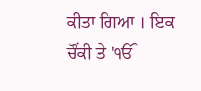ਕੀਤਾ ਗਿਆ । ਇਕ ਚੌਂਕੀ ਤੇ 'ੴ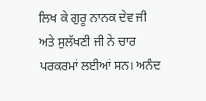ਲਿਖ ਕੇ ਗੁਰੂ ਨਾਨਕ ਦੇਵ ਜੀ ਅਤੇ ਸੁਲੱਖਣੀ ਜੀ ਨੇ ਚਾਰ ਪਰਕਰਮਾਂ ਲਈਆਂ ਸਨ। ਅਨੰਦ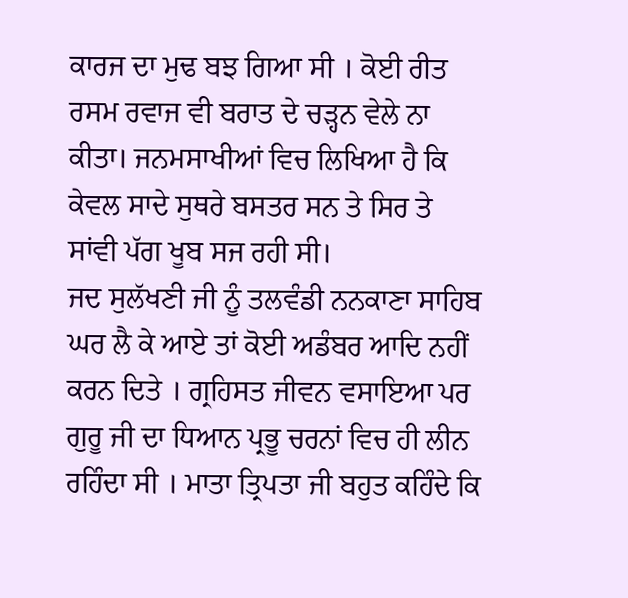ਕਾਰਜ ਦਾ ਮੁਢ ਬਝ ਗਿਆ ਸੀ । ਕੋਈ ਰੀਤ ਰਸਮ ਰਵਾਜ ਵੀ ਬਰਾਤ ਦੇ ਚੜ੍ਹਨ ਵੇਲੇ ਨਾ ਕੀਤਾ। ਜਨਮਸਾਖੀਆਂ ਵਿਚ ਲਿਖਿਆ ਹੈ ਕਿ ਕੇਵਲ ਸਾਦੇ ਸੁਥਰੇ ਬਸਤਰ ਸਨ ਤੇ ਸਿਰ ਤੇ ਸਾਂਵੀ ਪੱਗ ਖੂਬ ਸਜ ਰਹੀ ਸੀ।
ਜਦ ਸੁਲੱਖਣੀ ਜੀ ਨੂੰ ਤਲਵੰਡੀ ਨਨਕਾਣਾ ਸਾਹਿਬ ਘਰ ਲੈ ਕੇ ਆਏ ਤਾਂ ਕੋਈ ਅਡੰਬਰ ਆਦਿ ਨਹੀਂ ਕਰਨ ਦਿਤੇ । ਗ੍ਰਹਿਸਤ ਜੀਵਨ ਵਸਾਇਆ ਪਰ ਗੁਰੂ ਜੀ ਦਾ ਧਿਆਨ ਪ੍ਰਭੂ ਚਰਨਾਂ ਵਿਚ ਹੀ ਲੀਨ ਰਹਿੰਦਾ ਸੀ । ਮਾਤਾ ਤ੍ਰਿਪਤਾ ਜੀ ਬਹੁਤ ਕਹਿੰਦੇ ਕਿ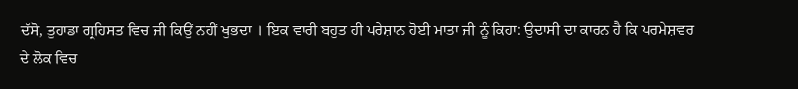ਦੱਸੋ, ਤੁਹਾਡਾ ਗ੍ਰਹਿਸਤ ਵਿਚ ਜੀ ਕਿਉਂ ਨਹੀਂ ਖੁਭਦਾ । ਇਕ ਵਾਰੀ ਬਹੁਤ ਹੀ ਪਰੇਸ਼ਾਨ ਹੋਈ ਮਾਤਾ ਜੀ ਨੂੰ ਕਿਹਾ: ਉਦਾਸੀ ਦਾ ਕਾਰਨ ਹੈ ਕਿ ਪਰਮੇਸ਼ਵਰ ਦੇ ਲੋਕ ਵਿਚ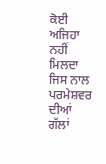ਕੋਈ ਅਜਿਹਾ ਨਹੀਂ ਮਿਲਦਾ ਜਿਸ ਨਾਲ ਪਰਮੇਸ਼ਵਰ ਦੀਆਂ ਗੱਲਾਂ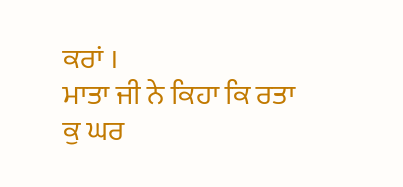ਕਰਾਂ ।
ਮਾਤਾ ਜੀ ਨੇ ਕਿਹਾ ਕਿ ਰਤਾ ਕੁ ਘਰ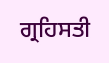ਗ੍ਰਹਿਸਤੀ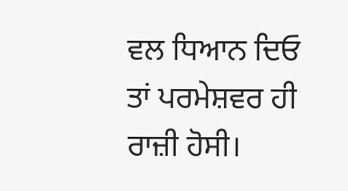ਵਲ ਧਿਆਨ ਦਿਓ ਤਾਂ ਪਰਮੇਸ਼ਵਰ ਹੀ ਰਾਜ਼ੀ ਹੋਸੀ।